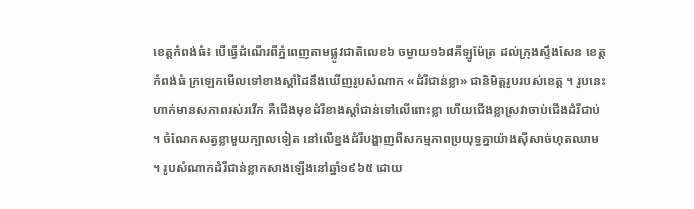ខេត្តកំពង់ធំ៖ បើធ្វើដំណើរពីភ្នំពេញតាមផ្លូវជាតិលេខ៦ ចម្ងាយ១៦៨គីឡូម៉ែត្រ ដល់ក្រុងស្ទឹងសែន ខេត្តកំពង់ធំ ក្រឡេកមើលទៅខាងស្តាំដៃនឹងឃើញរូបសំណាក «ដំរីជាន់ខ្លា» ជានិមិត្តរូបរបស់ខេត្ត ។ រូបនេះហាក់មានសភាពរស់រវើក គឺជើងមុខដំរីខាងស្តាំជាន់ទៅលើពោះខ្លា ហើយជើងខ្លាស្រវាចាប់ជើងដំរីជាប់ ។ ចំណែកសត្វខ្លាមួយក្បាលទៀត នៅលើខ្នងដំរីបង្ហាញពីសកម្មភាពប្រយុទ្ធគ្នាយ៉ាងស៊ីសាច់ហុតឈាម ។ រូបសំណាកដំរីជាន់ខ្លាកសាងឡើងនៅឆ្នាំ១៩៦៥ ដោយ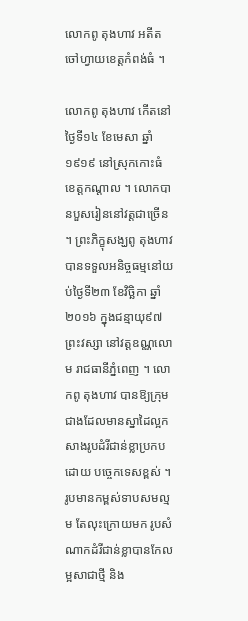លោកពូ តុងហាវ អតីតចៅហ្វាយខេត្តកំពង់ធំ ។

លោកពូ តុងហាវ កើតនៅថ្ងៃទី១៤ ខែមេសា ឆ្នាំ១៩១៩ នៅស្រុកកោះធំ ខេត្តកណ្តាល ។ លោកបានបួសរៀននៅវត្តជាច្រើន ។ ព្រះភិក្ខុសង្ឃពូ តុងហាវ បានទទួលអនិច្ចធម្មនៅយប់ថ្ងៃទី២៣ ខែវិច្ឆិកា ឆ្នាំ២០១៦ ក្នុងជន្មាយុ៩៧ព្រះវស្សា នៅវត្តឧណ្ណលោម រាជធានីភ្នំពេញ ។ លោកពូ តុងហាវ បានឱ្យក្រុមជាងដែលមានស្នាដៃល្អកសាងរូបដំរីជាន់ខ្លាប្រកបដោយ បច្ចេកទេសខ្ពស់ ។ រូបមានកម្ពស់ទាបសមល្មម តែលុះក្រោយមក រូបសំណាកដំរីជាន់ខ្លាបានកែលម្អសាជាថ្មី និង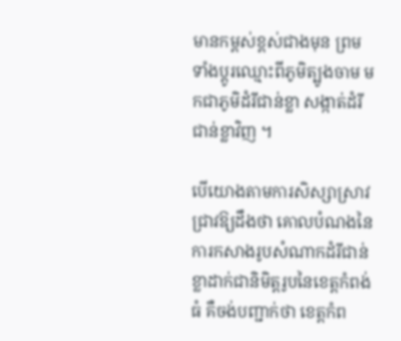មានកម្ពស់ខ្ពស់ជាងមុន ព្រមទាំងប្តូរឈ្មោះពីភូមិត្បូងចាម មកជាភូមិដំរីជាន់ខ្លា សង្កាត់ដំរីជាន់ខ្លាវិញ ។

បើយោងតាមការសិស្សាស្រាវជ្រាវឱ្យដឹងថា គោលបំណងនៃការកសាងរូបសំណាកដំរីជាន់ខ្លាដាក់ជានិមិត្តរូបនៃខេត្តកំពង់ធំ គឺចង់បញ្ជាក់ថា ខេត្តកំព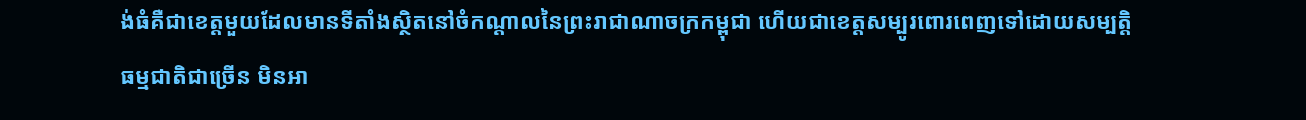ង់ធំគឺជាខេត្តមួយដែលមានទីតាំងស្ថិតនៅចំកណ្តាលនៃព្រះរាជាណាចក្រកម្ពុជា ហើយជាខេត្តសម្បូរពោរពេញទៅដោយសម្បតិ្តធម្មជាតិជាច្រើន មិនអា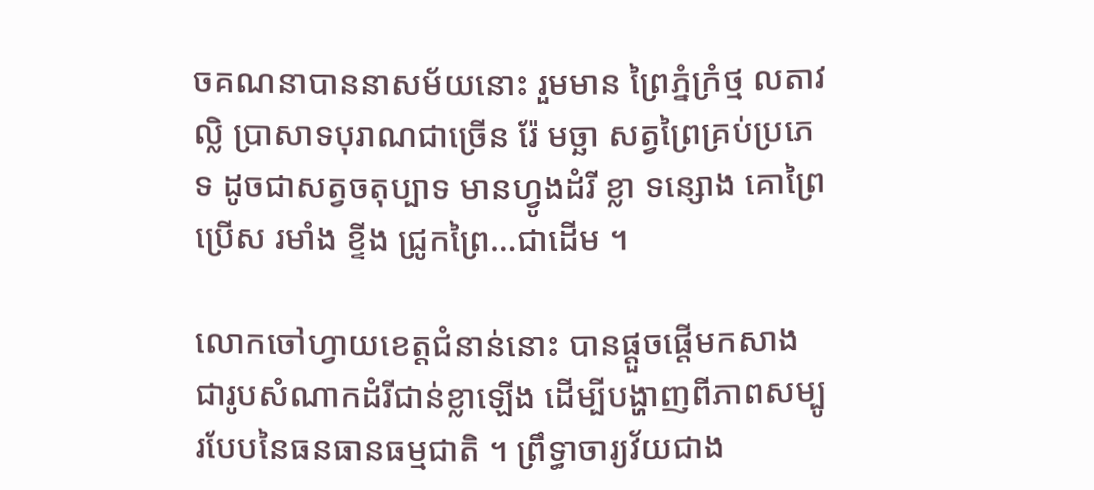ចគណនាបាននាសម័យនោះ រួមមាន ព្រៃភ្នំក្រំថ្ម លតាវល្លិ ប្រាសាទបុរាណជាច្រើន រ៉ែ មច្ឆា សត្វព្រៃគ្រប់ប្រភេទ ដូចជាសត្វចតុប្បាទ មានហ្វូងដំរី ខ្លា ទន្សោង គោព្រៃ ប្រើស រមាំង ខ្ទីង ជ្រូកព្រៃ…ជាដើម ។

លោកចៅហ្វាយខេត្តជំនាន់នោះ បានផ្តួចផ្តើមកសាងជារូបសំណាកដំរីជាន់ខ្លាឡើង ដើម្បីបង្ហាញពីភាពសម្បូរបែបនៃធនធានធម្មជាតិ ។ ព្រឹទ្ធាចារ្យវ័យជាង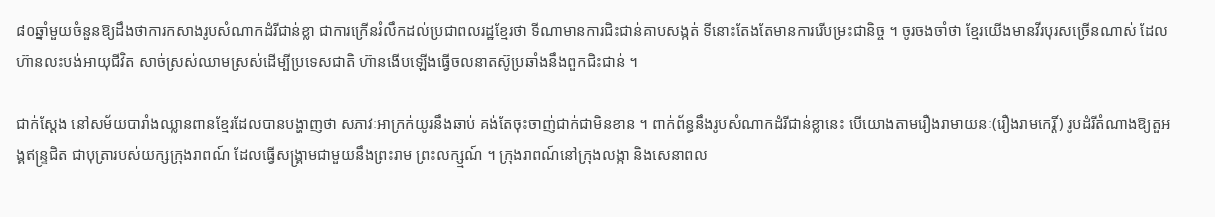៨០ឆ្នាំមួយចំនួនឱ្យដឹងថាការកសាងរូបសំណាកដំរីជាន់ខ្លា ជាការក្រើនរំលឹកដល់ប្រជាពលរដ្ឋខ្មែរថា ទីណាមានការជិះជាន់គាបសង្កត់ ទីនោះតែងតែមានការរើបម្រះជានិច្ច ។ ចូរចងចាំថា ខ្មែរយើងមានវីរបុរសច្រើនណាស់ ដែលហ៊ានលះបង់អាយុជីវិត សាច់ស្រស់ឈាមស្រស់ដើម្បីប្រទេសជាតិ ហ៊ានងើបឡើងធ្វើចលនាតស៊ូប្រឆាំងនឹងពួកជិះជាន់ ។

ជាក់ស្តែង នៅសម័យបារាំងឈ្លានពានខ្មែរដែលបានបង្ហាញថា សភាវៈអាក្រក់យូរនឹងឆាប់ គង់តែចុះចាញ់ជាក់ជាមិនខាន ។ ពាក់ព័ន្ធនឹងរូបសំណាកដំរីជាន់ខ្លានេះ បើយោងតាមរឿងរាមាយនៈ(រឿងរាមកេរ្តិ៍) រូបដំរីតំណាងឱ្យតួអង្គឥន្ទ្រជិត ជាបុត្រារបស់យក្សក្រុងរាពណ៍ ដែលធ្វើសង្គ្រាមជាមួយនឹងព្រះរាម ព្រះលក្ស្មណ៍ ។ ក្រុងរាពណ៍នៅក្រុងលង្កា និងសេនាពល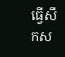ធ្វើសឹកស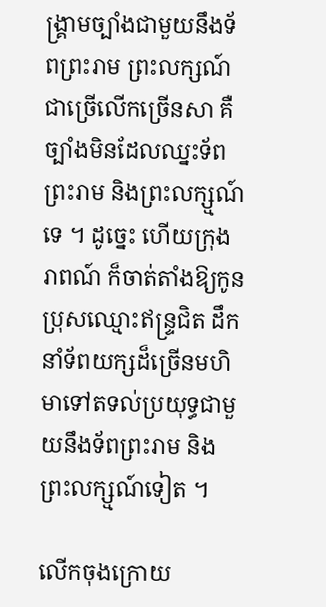ង្គ្រាមច្បាំងជាមួយនឹងទ័ពព្រះរាម ព្រះលក្សណ៍ជាច្រើលើកច្រើនសា គឺច្បាំងមិនដែលឈ្នះទ័ពព្រះរាម និងព្រះលក្ស្មណ៍ទេ ។ ដូច្នេះ ហើយក្រុងរាពណ៍ ក៏ចាត់តាំងឱ្យកូនប្រុសឈ្មោះឥន្ទ្រជិត ដឹកនាំទ័ពយក្សដ៏ច្រើនមហិមាទៅតទល់ប្រយុទ្ធជាមួយនឹងទ័ពព្រះរាម និងព្រះលក្ស្មណ៍ទៀត ។

លើកចុងក្រោយ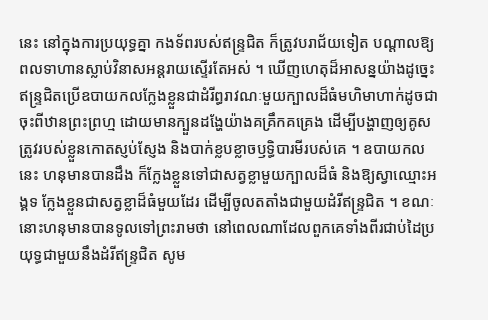នេះ នៅក្នុងការប្រយុទ្ធគ្នា កងទ័ពរបស់ឥន្ទ្រជិត ក៏ត្រូវបរាជ័យទៀត បណ្តាលឱ្យពលទាហានស្លាប់វិនាសអន្តរាយស្ទើរតែអស់ ។ ឃើញហេតុដ៏អាសន្នយ៉ាងដូច្នេះ ឥន្ទ្រជិតប្រើឧបាយកលក្លែងខ្លួនជាដំរីព្ធរាវណៈមួយក្បាលដ៏ធំមហិមាហាក់ដូចជាចុះពីឋានព្រះព្រហ្ម ដោយមានក្បួនដងែ្ហយ៉ាងគគ្រឹកគគ្រេង ដើម្បីបង្ហាញឲ្យគូសត្រូវរបស់ខ្លួនកោតស្ញប់ស្ញែង និងបាក់ខ្លបខ្លាចឫទ្ធិបារមីរបស់គេ ។ ឧបាយកលនេះ ហនុមានបានដឹង ក៏ក្លែងខ្លួនទៅជាសត្វខ្លាមួយក្បាលដ៏ធំ និងឱ្យស្វាឈ្មោះអង្គទ ក្លែងខ្លួនជាសត្វខ្លាដ៏ធំមួយដែរ ដើម្បីចូលតតាំងជាមួយដំរីឥន្ទ្រជិត ។ ខណៈនោះហនុមានបានទូលទៅព្រះរាមថា នៅពេលណាដែលពួកគេទាំងពីរជាប់ដៃប្រយុទ្ធជាមួយនឹងដំរីឥន្ទ្រជិត សូម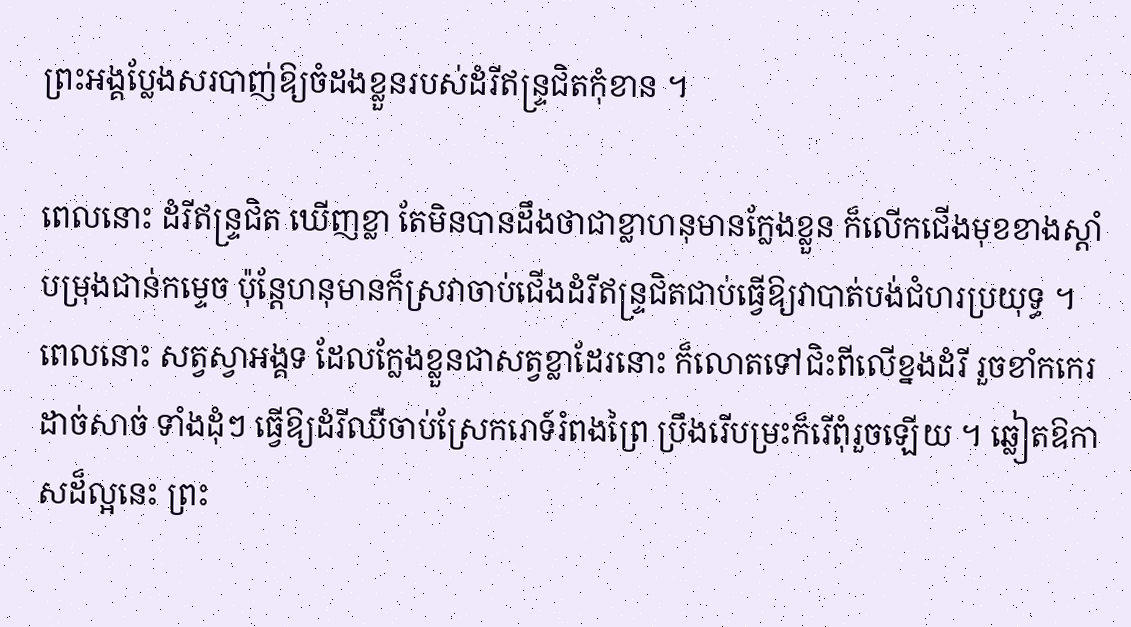ព្រះអង្គប្លែងសរបាញ់ឱ្យចំដងខ្លួនរបស់ដំរីឥន្ទ្រជិតកុំខាន ។

ពេលនោះ ដំរីឥន្ទ្រជិត ឃើញខ្លា តែមិនបានដឹងថាជាខ្លាហនុមានក្លែងខ្លួន ក៏លើកជើងមុខខាងស្តាំបម្រុងជាន់កម្ទេច ប៉ុន្តែហនុមានក៏ស្រវាចាប់ជើងដំរីឥន្ទ្រជិតជាប់ធើ្វឱ្យវាបាត់បង់ជំហរប្រយុទ្ធ ។ ពេលនោះ សត្វស្វាអង្គទ ដែលក្លែងខ្លួនជាសត្វខ្លាដែរនោះ ក៏លោតទៅជិះពីលើខ្នងដំរី រួចខាំកកេរដាច់សាច់ ទាំងដុំៗ ធើ្វឱ្យដំរីឈឺចាប់ស្រែករោទ៍រំពងព្រៃ ប្រឹងរើបម្រះក៏រើពុំរួចឡើយ ។ ឆ្លៀតឱកាសដ៏ល្អនេះ ព្រះ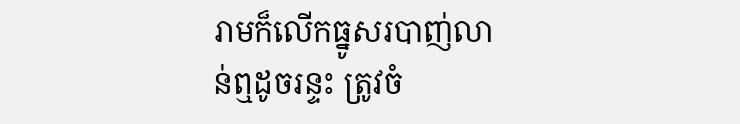រាមក៏លើកធ្នូសរបាញ់លាន់ឮដូចរន្ទះ ត្រូវចំ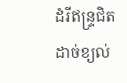ដំរីឥន្ទ្រជិតដាច់ខ្យល់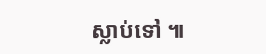ស្លាប់ទៅ ៕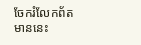ចែករំលែកព័តមាននេះ